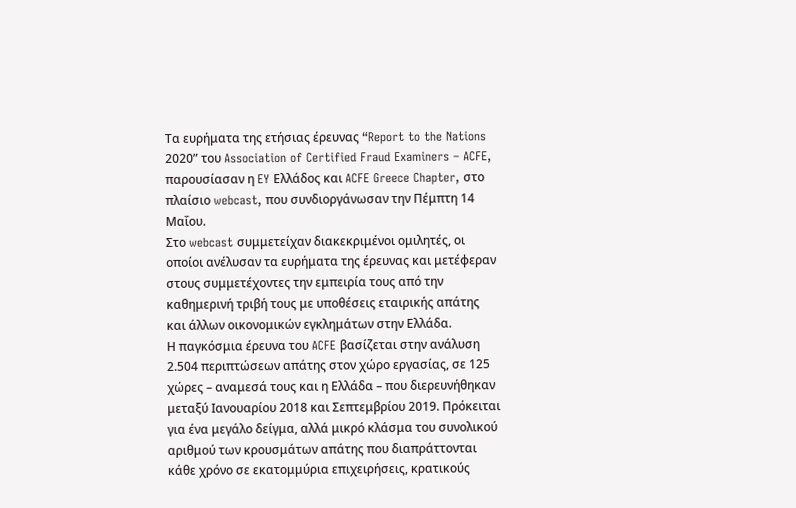Τα ευρήματα της ετήσιας έρευνας “Report to the Nations 2020” του Association of Certified Fraud Examiners – ACFE, παρουσίασαν η EY Ελλάδος και ACFE Greece Chapter, στο πλαίσιο webcast, που συνδιοργάνωσαν την Πέμπτη 14 Μαΐου.
Στο webcast συμμετείχαν διακεκριμένοι ομιλητές, οι οποίοι ανέλυσαν τα ευρήματα της έρευνας και μετέφεραν στους συμμετέχοντες την εμπειρία τους από την καθημερινή τριβή τους με υποθέσεις εταιρικής απάτης και άλλων οικονομικών εγκλημάτων στην Ελλάδα.
Η παγκόσμια έρευνα του ACFE βασίζεται στην ανάλυση 2.504 περιπτώσεων απάτης στον χώρο εργασίας, σε 125 χώρες – αναμεσά τους και η Ελλάδα – που διερευνήθηκαν μεταξύ Ιανουαρίου 2018 και Σεπτεμβρίου 2019. Πρόκειται για ένα μεγάλο δείγμα, αλλά μικρό κλάσμα του συνολικού αριθμού των κρουσμάτων απάτης που διαπράττονται κάθε χρόνο σε εκατομμύρια επιχειρήσεις, κρατικούς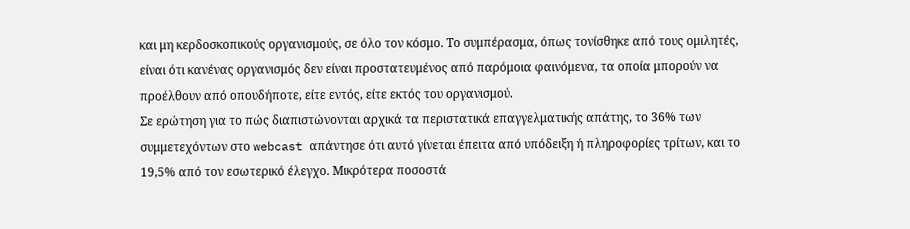και μη κερδοσκοπικούς οργανισμούς, σε όλο τον κόσμο. Το συμπέρασμα, όπως τονίσθηκε από τους ομιλητές, είναι ότι κανένας οργανισμός δεν είναι προστατευμένος από παρόμοια φαινόμενα, τα οποία μπορούν να προέλθουν από οπουδήποτε, είτε εντός, είτε εκτός του οργανισμού.
Σε ερώτηση για το πώς διαπιστώνονται αρχικά τα περιστατικά επαγγελματικής απάτης, το 36% των συμμετεχόντων στο webcast απάντησε ότι αυτό γίνεται έπειτα από υπόδειξη ή πληροφορίες τρίτων, και το 19,5% από τον εσωτερικό έλεγχο. Μικρότερα ποσοστά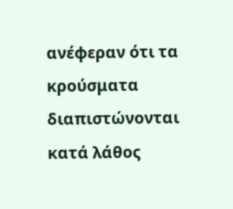ανέφεραν ότι τα κρούσματα διαπιστώνονται κατά λάθος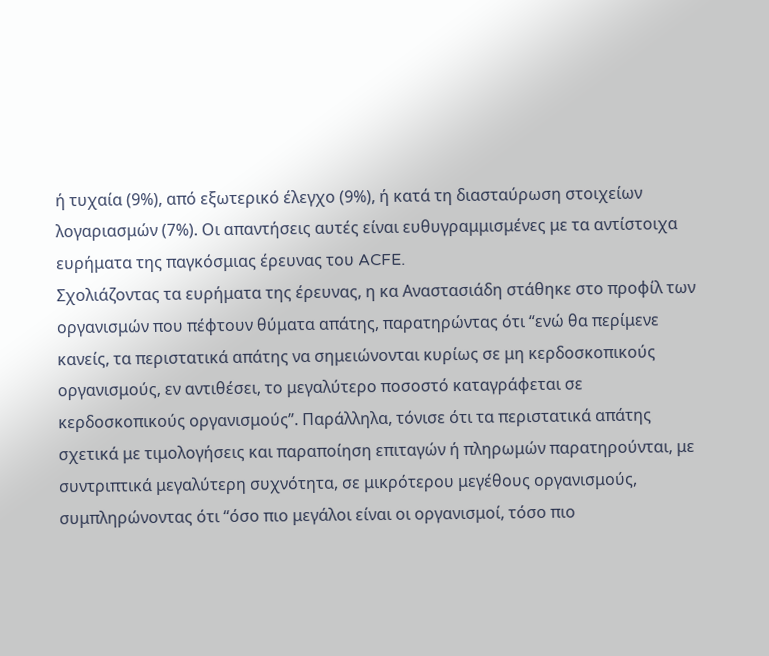ή τυχαία (9%), από εξωτερικό έλεγχο (9%), ή κατά τη διασταύρωση στοιχείων λογαριασμών (7%). Οι απαντήσεις αυτές είναι ευθυγραμμισμένες με τα αντίστοιχα ευρήματα της παγκόσμιας έρευνας του ACFE.
Σχολιάζοντας τα ευρήματα της έρευνας, η κα Αναστασιάδη στάθηκε στο προφίλ των οργανισμών που πέφτουν θύματα απάτης, παρατηρώντας ότι “ενώ θα περίμενε κανείς, τα περιστατικά απάτης να σημειώνονται κυρίως σε μη κερδοσκοπικούς οργανισμούς, εν αντιθέσει, το μεγαλύτερο ποσοστό καταγράφεται σε κερδοσκοπικούς οργανισμούς”. Παράλληλα, τόνισε ότι τα περιστατικά απάτης σχετικά με τιμολογήσεις και παραποίηση επιταγών ή πληρωμών παρατηρούνται, με συντριπτικά μεγαλύτερη συχνότητα, σε μικρότερου μεγέθους οργανισμούς, συμπληρώνοντας ότι “όσο πιο μεγάλοι είναι οι οργανισμοί, τόσο πιο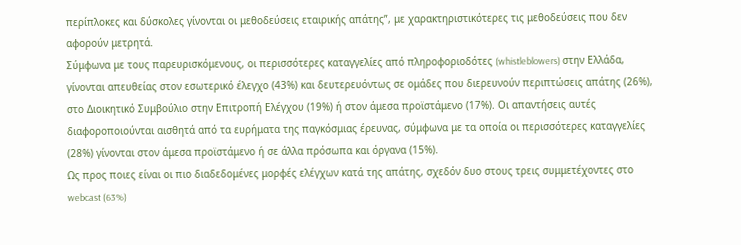περίπλοκες και δύσκολες γίνονται οι μεθοδεύσεις εταιρικής απάτης”, με χαρακτηριστικότερες τις μεθοδεύσεις που δεν αφορούν μετρητά.
Σύμφωνα με τους παρευρισκόμενους, οι περισσότερες καταγγελίες από πληροφοριοδότες (whistleblowers) στην Ελλάδα, γίνονται απευθείας στον εσωτερικό έλεγχο (43%) και δευτερευόντως σε ομάδες που διερευνούν περιπτώσεις απάτης (26%), στο Διοικητικό Συμβούλιο στην Επιτροπή Ελέγχου (19%) ή στον άμεσα προϊστάμενο (17%). Οι απαντήσεις αυτές διαφοροποιούνται αισθητά από τα ευρήματα της παγκόσμιας έρευνας, σύμφωνα με τα οποία οι περισσότερες καταγγελίες (28%) γίνονται στον άμεσα προϊστάμενο ή σε άλλα πρόσωπα και όργανα (15%).
Ως προς ποιες είναι οι πιο διαδεδομένες μορφές ελέγχων κατά της απάτης, σχεδόν δυο στους τρεις συμμετέχοντες στο webcast (63%)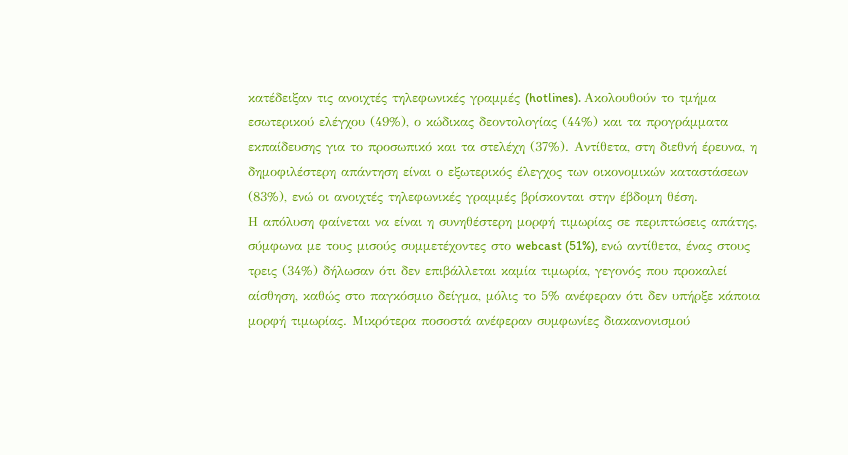κατέδειξαν τις ανοιχτές τηλεφωνικές γραμμές (hotlines). Ακολουθούν το τμήμα εσωτερικού ελέγχου (49%), ο κώδικας δεοντολογίας (44%) και τα προγράμματα εκπαίδευσης για το προσωπικό και τα στελέχη (37%). Αντίθετα, στη διεθνή έρευνα, η δημοφιλέστερη απάντηση είναι ο εξωτερικός έλεγχος των οικονομικών καταστάσεων (83%), ενώ οι ανοιχτές τηλεφωνικές γραμμές βρίσκονται στην έβδομη θέση.
Η απόλυση φαίνεται να είναι η συνηθέστερη μορφή τιμωρίας σε περιπτώσεις απάτης, σύμφωνα με τους μισούς συμμετέχοντες στο webcast (51%), ενώ αντίθετα, ένας στους τρεις (34%) δήλωσαν ότι δεν επιβάλλεται καμία τιμωρία, γεγονός που προκαλεί αίσθηση, καθώς στο παγκόσμιο δείγμα, μόλις το 5% ανέφεραν ότι δεν υπήρξε κάποια μορφή τιμωρίας. Μικρότερα ποσοστά ανέφεραν συμφωνίες διακανονισμού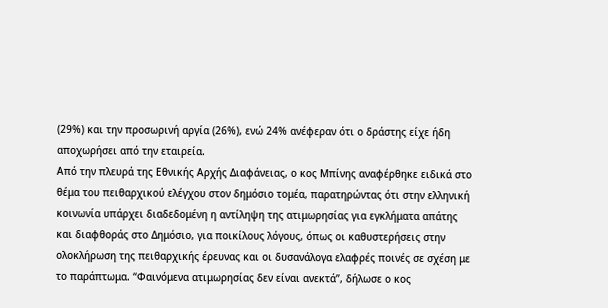(29%) και την προσωρινή αργία (26%), ενώ 24% ανέφεραν ότι ο δράστης είχε ήδη αποχωρήσει από την εταιρεία.
Από την πλευρά της Εθνικής Αρχής Διαφάνειας, ο κος Μπίνης αναφέρθηκε ειδικά στο θέμα του πειθαρχικού ελέγχου στον δημόσιο τομέα, παρατηρώντας ότι στην ελληνική κοινωνία υπάρχει διαδεδομένη η αντίληψη της ατιμωρησίας για εγκλήματα απάτης και διαφθοράς στο Δημόσιο, για ποικίλους λόγους, όπως οι καθυστερήσεις στην ολοκλήρωση της πειθαρχικής έρευνας και οι δυσανάλογα ελαφρές ποινές σε σχέση με το παράπτωμα. “Φαινόμενα ατιμωρησίας δεν είναι ανεκτά”, δήλωσε ο κος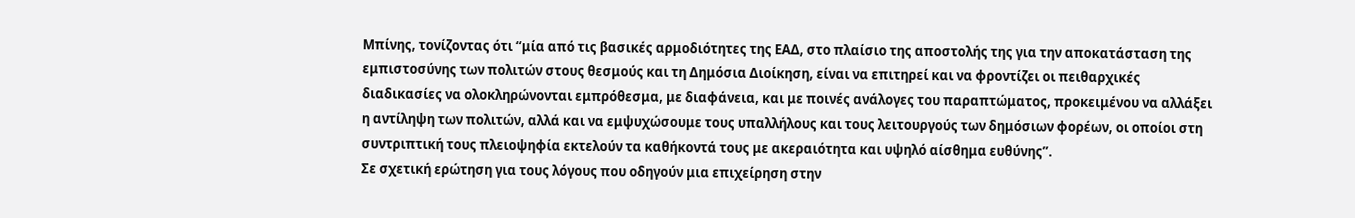Μπίνης, τονίζοντας ότι “μία από τις βασικές αρμοδιότητες της ΕΑΔ, στο πλαίσιο της αποστολής της για την αποκατάσταση της εμπιστοσύνης των πολιτών στους θεσμούς και τη Δημόσια Διοίκηση, είναι να επιτηρεί και να φροντίζει οι πειθαρχικές διαδικασίες να ολοκληρώνονται εμπρόθεσμα, με διαφάνεια, και με ποινές ανάλογες του παραπτώματος, προκειμένου να αλλάξει η αντίληψη των πολιτών, αλλά και να εμψυχώσουμε τους υπαλλήλους και τους λειτουργούς των δημόσιων φορέων, οι οποίοι στη συντριπτική τους πλειοψηφία εκτελούν τα καθήκοντά τους με ακεραιότητα και υψηλό αίσθημα ευθύνης”.
Σε σχετική ερώτηση για τους λόγους που οδηγούν μια επιχείρηση στην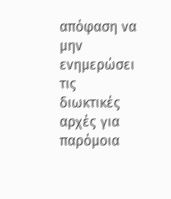απόφαση να μην ενημερώσει τις διωκτικές αρχές για παρόμοια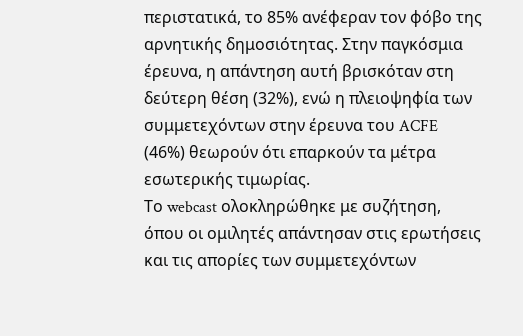περιστατικά, το 85% ανέφεραν τον φόβο της αρνητικής δημοσιότητας. Στην παγκόσμια έρευνα, η απάντηση αυτή βρισκόταν στη δεύτερη θέση (32%), ενώ η πλειοψηφία των συμμετεχόντων στην έρευνα του ACFE (46%) θεωρούν ότι επαρκούν τα μέτρα εσωτερικής τιμωρίας.
Το webcast ολοκληρώθηκε με συζήτηση, όπου οι ομιλητές απάντησαν στις ερωτήσεις και τις απορίες των συμμετεχόντων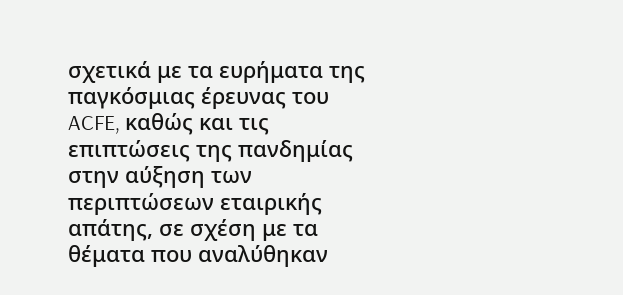σχετικά με τα ευρήματα της παγκόσμιας έρευνας του ACFE, καθώς και τις επιπτώσεις της πανδημίας στην αύξηση των περιπτώσεων εταιρικής απάτης, σε σχέση με τα θέματα που αναλύθηκαν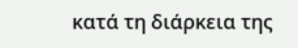κατά τη διάρκεια της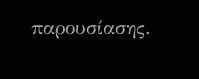παρουσίασης.